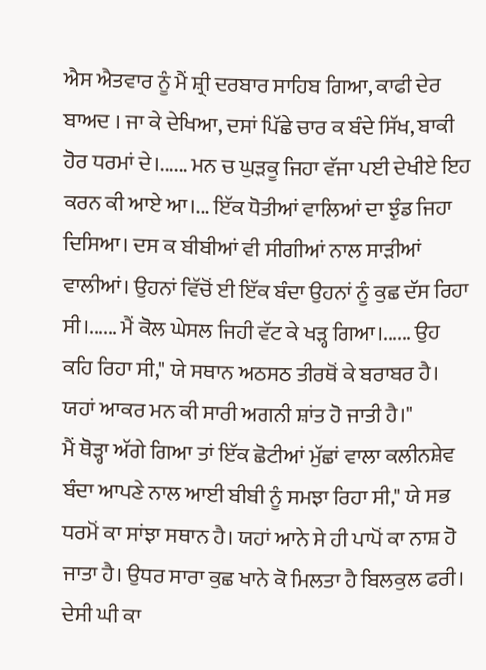ਐਸ ਐਤਵਾਰ ਨੂੰ ਮੈਂ ਸ਼੍ਰੀ ਦਰਬਾਰ ਸਾਹਿਬ ਗਿਆ, ਕਾਫੀ ਦੇਰ ਬਾਅਦ । ਜਾ ਕੇ ਦੇਖਿਆ, ਦਸਾਂ ਪਿੱਛੇ ਚਾਰ ਕ ਬੰਦੇ ਸਿੱਖ, ਬਾਕੀ ਹੋਰ ਧਰਮਾਂ ਦੇ।...... ਮਨ ਚ ਘੁੜਕੂ ਜਿਹਾ ਵੱਜਾ ਪਈ ਦੇਖੀਏ ਇਹ ਕਰਨ ਕੀ ਆਏ ਆ।... ਇੱਕ ਧੋਤੀਆਂ ਵਾਲਿਆਂ ਦਾ ਝੁੰਡ ਜਿਹਾ ਦਿਸਿਆ। ਦਸ ਕ ਬੀਬੀਆਂ ਵੀ ਸੀਗੀਆਂ ਨਾਲ ਸਾੜੀਆਂ ਵਾਲੀਆਂ। ਉਹਨਾਂ ਵਿੱਚੋਂ ਈ ਇੱਕ ਬੰਦਾ ਉਹਨਾਂ ਨੂੰ ਕੁਛ ਦੱਸ ਰਿਹਾ ਸੀ।...... ਮੈਂ ਕੋਲ ਘੇਸਲ ਜਿਹੀ ਵੱਟ ਕੇ ਖੜ੍ਹ ਗਿਆ।...... ਉਹ ਕਹਿ ਰਿਹਾ ਸੀ," ਯੇ ਸਥਾਨ ਅਠਸਠ ਤੀਰਥੋਂ ਕੇ ਬਰਾਬਰ ਹੈ। ਯਹਾਂ ਆਕਰ ਮਨ ਕੀ ਸਾਰੀ ਅਗਨੀ ਸ਼ਾਂਤ ਹੋ ਜਾਤੀ ਹੈ।"
ਮੈਂ ਥੋੜ੍ਹਾ ਅੱਗੇ ਗਿਆ ਤਾਂ ਇੱਕ ਛੋਟੀਆਂ ਮੁੱਛਾਂ ਵਾਲਾ ਕਲੀਨਸ਼ੇਵ ਬੰਦਾ ਆਪਣੇ ਨਾਲ ਆਈ ਬੀਬੀ ਨੂੰ ਸਮਝਾ ਰਿਹਾ ਸੀ," ਯੇ ਸਭ ਧਰਮੋਂ ਕਾ ਸਾਂਝਾ ਸਥਾਨ ਹੈ। ਯਹਾਂ ਆਨੇ ਸੇ ਹੀ ਪਾਪੋਂ ਕਾ ਨਾਸ਼ ਹੋ ਜਾਤਾ ਹੈ। ਉਧਰ ਸਾਰਾ ਕੁਛ ਖਾਨੇ ਕੋ ਮਿਲਤਾ ਹੈ ਬਿਲਕੁਲ ਫਰੀ। ਦੇਸੀ ਘੀ ਕਾ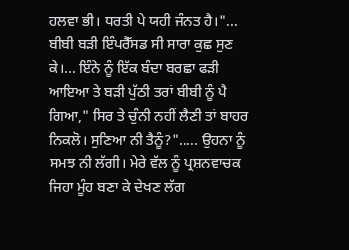ਹਲਵਾ ਭੀ। ਧਰਤੀ ਪੇ ਯਹੀ ਜੰਨਤ ਹੈ।"... ਬੀਬੀ ਬੜੀ ਇੰਪਰੈੱਸਡ ਸੀ ਸਾਰਾ ਕੁਛ ਸੁਣ ਕੇ।... ਇੰਨੇ ਨੂੰ ਇੱਕ ਬੰਦਾ ਬਰਛਾ ਫੜੀ ਆਇਆ ਤੇ ਬੜੀ ਪੁੱਠੀ ਤਰਾਂ ਬੀਬੀ ਨੂੰ ਪੈ ਗਿਆ," ਸਿਰ ਤੇ ਚੁੰਨੀ ਨਹੀਂ ਲੈਣੀ ਤਾਂ ਬਾਹਰ ਨਿਕਲੋ। ਸੁਣਿਆ ਨੀ ਤੈਨੂੰ?"..... ਉਹਨਾ ਨੂੰ ਸਮਝ ਨੀ ਲੱਗੀ। ਮੇਰੇ ਵੱਲ ਨੂੰ ਪ੍ਰਸ਼ਨਵਾਚਕ ਜਿਹਾ ਮੂੰਹ ਬਣਾ ਕੇ ਦੇਖਣ ਲੱਗ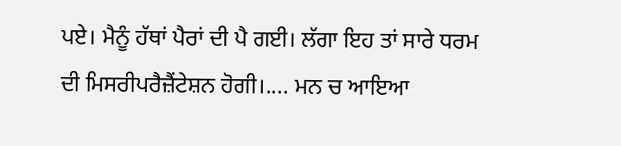ਪਏ। ਮੈਨੂੰ ਹੱਥਾਂ ਪੈਰਾਂ ਦੀ ਪੈ ਗਈ। ਲੱਗਾ ਇਹ ਤਾਂ ਸਾਰੇ ਧਰਮ ਦੀ ਮਿਸਰੀਪਰੈਜ਼ੈਂਟੇਸ਼ਨ ਹੋਗੀ।.... ਮਨ ਚ ਆਇਆ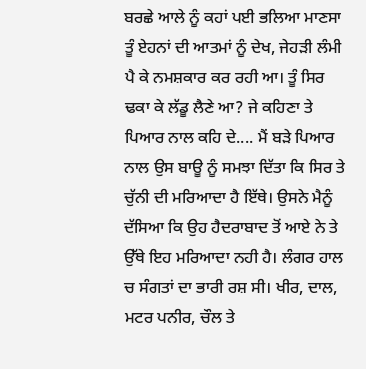ਬਰਛੇ ਆਲੇ ਨੂੰ ਕਹਾਂ ਪਈ ਭਲਿਆ ਮਾਣਸਾ ਤੂੰ ਏਹਨਾਂ ਦੀ ਆਤਮਾਂ ਨੂੰ ਦੇਖ, ਜੇਹੜੀ ਲੰਮੀ ਪੈ ਕੇ ਨਮਸ਼ਕਾਰ ਕਰ ਰਹੀ ਆ। ਤੂੰ ਸਿਰ ਢਕਾ ਕੇ ਲੱਡੂ ਲੈਣੇ ਆ? ਜੇ ਕਹਿਣਾ ਤੇ ਪਿਆਰ ਨਾਲ ਕਹਿ ਦੇ.... ਮੈਂ ਬੜੇ ਪਿਆਰ ਨਾਲ ਉਸ ਬਾਊ ਨੂੰ ਸਮਝਾ ਦਿੱਤਾ ਕਿ ਸਿਰ ਤੇ ਚੁੱਨੀ ਦੀ ਮਰਿਆਦਾ ਹੈ ਇੱਥੇ। ਉਸਨੇ ਮੈਨੂੰ ਦੱਸਿਆ ਕਿ ਉਹ ਹੈਦਰਾਬਾਦ ਤੋਂ ਆਏ ਨੇ ਤੇ ਉੱਥੇ ਇਹ ਮਰਿਆਦਾ ਨਹੀ ਹੈ। ਲੰਗਰ ਹਾਲ ਚ ਸੰਗਤਾਂ ਦਾ ਭਾਰੀ ਰਸ਼ ਸੀ। ਖੀਰ, ਦਾਲ, ਮਟਰ ਪਨੀਰ, ਚੌਲ ਤੇ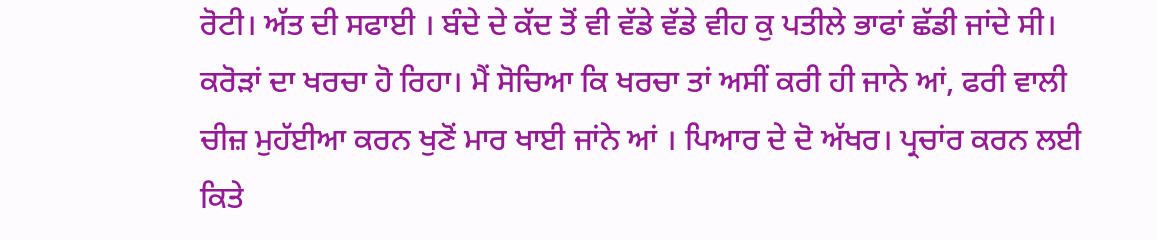ਰੋਟੀ। ਅੱਤ ਦੀ ਸਫਾਈ । ਬੰਦੇ ਦੇ ਕੱਦ ਤੋਂ ਵੀ ਵੱਡੇ ਵੱਡੇ ਵੀਹ ਕੁ ਪਤੀਲੇ ਭਾਫਾਂ ਛੱਡੀ ਜਾਂਦੇ ਸੀ। ਕਰੋੜਾਂ ਦਾ ਖਰਚਾ ਹੋ ਰਿਹਾ। ਮੈਂ ਸੋਚਿਆ ਕਿ ਖਰਚਾ ਤਾਂ ਅਸੀਂ ਕਰੀ ਹੀ ਜਾਨੇ ਆਂ, ਫਰੀ ਵਾਲੀ ਚੀਜ਼ ਮੁਹੱਈਆ ਕਰਨ ਖੁਣੋਂ ਮਾਰ ਖਾਈ ਜਾਂਨੇ ਆਂ । ਪਿਆਰ ਦੇ ਦੋ ਅੱਖਰ। ਪ੍ਰਚਾਂਰ ਕਰਨ ਲਈ ਕਿਤੇ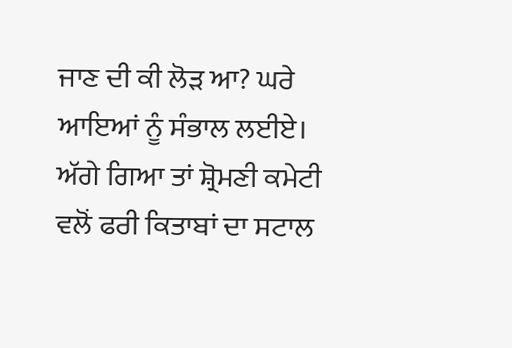ਜਾਣ ਦੀ ਕੀ ਲੋੜ ਆ? ਘਰੇ ਆਇਆਂ ਨੂੰ ਸੰਭਾਲ ਲਈਏ।
ਅੱਗੇ ਗਿਆ ਤਾਂ ਸ਼੍ਰੋਮਣੀ ਕਮੇਟੀ ਵਲੋਂ ਫਰੀ ਕਿਤਾਬਾਂ ਦਾ ਸਟਾਲ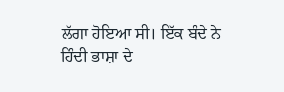ਲੱਗਾ ਹੋਇਆ ਸੀ। ਇੱਕ ਬੰਦੇ ਨੇ ਹਿੰਦੀ ਭਾਸ਼ਾ ਦੇ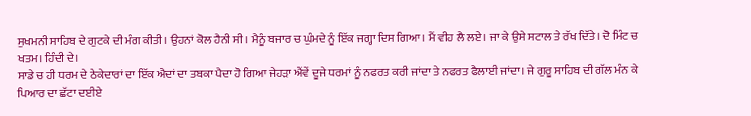ਸੁਖਮਨੀ ਸਾਹਿਬ ਦੇ ਗੁਟਕੇ ਦੀ ਮੰਗ ਕੀਤੀ। ਉਹਨਾਂ ਕੋਲ ਹੈਨੀ ਸੀ। ਮੈਨੂੰ ਬਜਾਰ ਚ ਘੁੰਮਦੇ ਨੂੰ ਇੱਕ ਜਗ੍ਹਾ ਦਿਸ ਗਿਆ। ਮੈਂ ਵੀਹ ਲੈ ਲਏ। ਜਾ ਕੇ ਉਸੇ ਸਟਾਲ ਤੇ ਰੱਖ ਦਿੱਤੇ। ਦੋ ਮਿੰਟ ਚ ਖਤਮ। ਹਿੰਦੀ ਦੇ।
ਸਾਡੇ ਚ ਹੀ ਧਰਮ ਦੇ ਠੇਕੇਦਾਰਾਂ ਦਾ ਇੱਕ ਐਦਾਂ ਦਾ ਤਬਕਾ ਪੈਦਾ ਹੋ ਗਿਆ ਜੇਹੜਾ ਐਂਵੇਂ ਦੂਜੇ ਧਰਮਾਂ ਨੂੰ ਨਫਰਤ ਕਰੀ ਜਾਂਦਾ ਤੇ ਨਫਰਤ ਫੈਲਾਈ ਜਾਂਦਾ। ਜੇ ਗੁਰੂ ਸਾਹਿਬ ਦੀ ਗੱਲ ਮੰਨ ਕੇ ਪਿਆਰ ਦਾ ਛੱਟਾ ਦਈਏ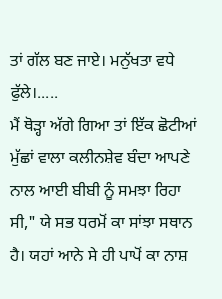ਤਾਂ ਗੱਲ ਬਣ ਜਾਏ। ਮਨੁੱਖਤਾ ਵਧੇ ਫੁੱਲੇ।.....
ਮੈਂ ਥੋੜ੍ਹਾ ਅੱਗੇ ਗਿਆ ਤਾਂ ਇੱਕ ਛੋਟੀਆਂ ਮੁੱਛਾਂ ਵਾਲਾ ਕਲੀਨਸ਼ੇਵ ਬੰਦਾ ਆਪਣੇ ਨਾਲ ਆਈ ਬੀਬੀ ਨੂੰ ਸਮਝਾ ਰਿਹਾ ਸੀ," ਯੇ ਸਭ ਧਰਮੋਂ ਕਾ ਸਾਂਝਾ ਸਥਾਨ ਹੈ। ਯਹਾਂ ਆਨੇ ਸੇ ਹੀ ਪਾਪੋਂ ਕਾ ਨਾਸ਼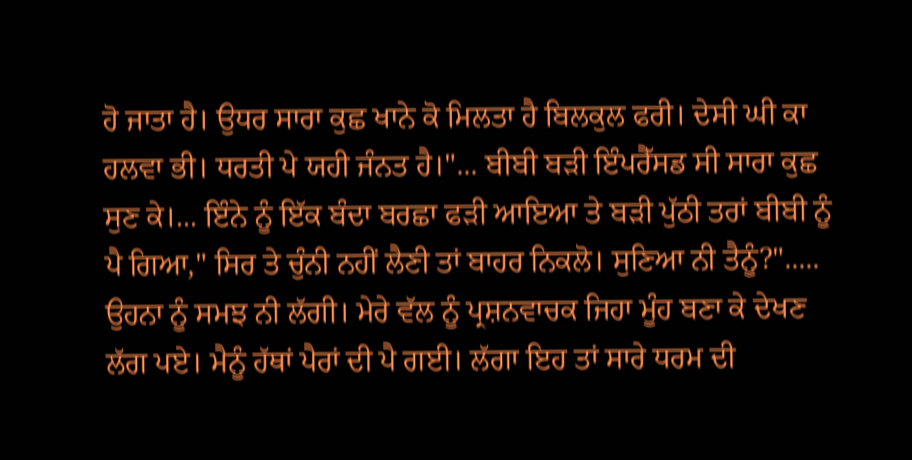ਹੋ ਜਾਤਾ ਹੈ। ਉਧਰ ਸਾਰਾ ਕੁਛ ਖਾਨੇ ਕੋ ਮਿਲਤਾ ਹੈ ਬਿਲਕੁਲ ਫਰੀ। ਦੇਸੀ ਘੀ ਕਾ ਹਲਵਾ ਭੀ। ਧਰਤੀ ਪੇ ਯਹੀ ਜੰਨਤ ਹੈ।"... ਬੀਬੀ ਬੜੀ ਇੰਪਰੈੱਸਡ ਸੀ ਸਾਰਾ ਕੁਛ ਸੁਣ ਕੇ।... ਇੰਨੇ ਨੂੰ ਇੱਕ ਬੰਦਾ ਬਰਛਾ ਫੜੀ ਆਇਆ ਤੇ ਬੜੀ ਪੁੱਠੀ ਤਰਾਂ ਬੀਬੀ ਨੂੰ ਪੈ ਗਿਆ," ਸਿਰ ਤੇ ਚੁੰਨੀ ਨਹੀਂ ਲੈਣੀ ਤਾਂ ਬਾਹਰ ਨਿਕਲੋ। ਸੁਣਿਆ ਨੀ ਤੈਨੂੰ?"..... ਉਹਨਾ ਨੂੰ ਸਮਝ ਨੀ ਲੱਗੀ। ਮੇਰੇ ਵੱਲ ਨੂੰ ਪ੍ਰਸ਼ਨਵਾਚਕ ਜਿਹਾ ਮੂੰਹ ਬਣਾ ਕੇ ਦੇਖਣ ਲੱਗ ਪਏ। ਮੈਨੂੰ ਹੱਥਾਂ ਪੈਰਾਂ ਦੀ ਪੈ ਗਈ। ਲੱਗਾ ਇਹ ਤਾਂ ਸਾਰੇ ਧਰਮ ਦੀ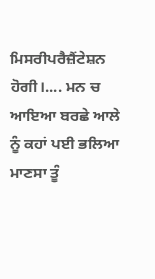ਮਿਸਰੀਪਰੈਜ਼ੈਂਟੇਸ਼ਨ ਹੋਗੀ।.... ਮਨ ਚ ਆਇਆ ਬਰਛੇ ਆਲੇ ਨੂੰ ਕਹਾਂ ਪਈ ਭਲਿਆ ਮਾਣਸਾ ਤੂੰ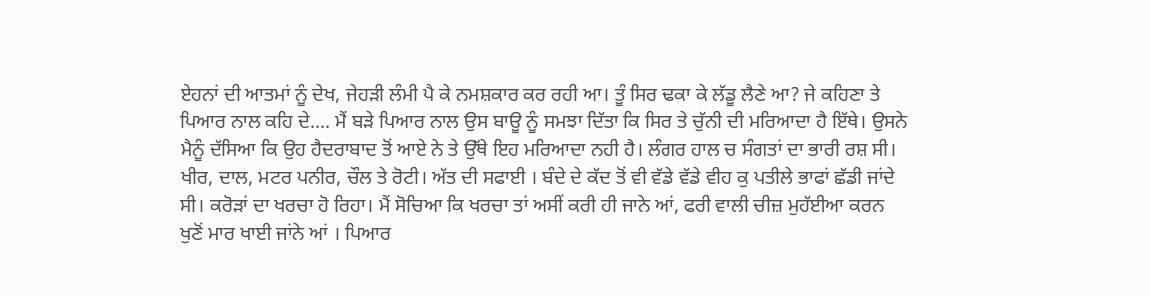ਏਹਨਾਂ ਦੀ ਆਤਮਾਂ ਨੂੰ ਦੇਖ, ਜੇਹੜੀ ਲੰਮੀ ਪੈ ਕੇ ਨਮਸ਼ਕਾਰ ਕਰ ਰਹੀ ਆ। ਤੂੰ ਸਿਰ ਢਕਾ ਕੇ ਲੱਡੂ ਲੈਣੇ ਆ? ਜੇ ਕਹਿਣਾ ਤੇ ਪਿਆਰ ਨਾਲ ਕਹਿ ਦੇ.... ਮੈਂ ਬੜੇ ਪਿਆਰ ਨਾਲ ਉਸ ਬਾਊ ਨੂੰ ਸਮਝਾ ਦਿੱਤਾ ਕਿ ਸਿਰ ਤੇ ਚੁੱਨੀ ਦੀ ਮਰਿਆਦਾ ਹੈ ਇੱਥੇ। ਉਸਨੇ ਮੈਨੂੰ ਦੱਸਿਆ ਕਿ ਉਹ ਹੈਦਰਾਬਾਦ ਤੋਂ ਆਏ ਨੇ ਤੇ ਉੱਥੇ ਇਹ ਮਰਿਆਦਾ ਨਹੀ ਹੈ। ਲੰਗਰ ਹਾਲ ਚ ਸੰਗਤਾਂ ਦਾ ਭਾਰੀ ਰਸ਼ ਸੀ। ਖੀਰ, ਦਾਲ, ਮਟਰ ਪਨੀਰ, ਚੌਲ ਤੇ ਰੋਟੀ। ਅੱਤ ਦੀ ਸਫਾਈ । ਬੰਦੇ ਦੇ ਕੱਦ ਤੋਂ ਵੀ ਵੱਡੇ ਵੱਡੇ ਵੀਹ ਕੁ ਪਤੀਲੇ ਭਾਫਾਂ ਛੱਡੀ ਜਾਂਦੇ ਸੀ। ਕਰੋੜਾਂ ਦਾ ਖਰਚਾ ਹੋ ਰਿਹਾ। ਮੈਂ ਸੋਚਿਆ ਕਿ ਖਰਚਾ ਤਾਂ ਅਸੀਂ ਕਰੀ ਹੀ ਜਾਨੇ ਆਂ, ਫਰੀ ਵਾਲੀ ਚੀਜ਼ ਮੁਹੱਈਆ ਕਰਨ ਖੁਣੋਂ ਮਾਰ ਖਾਈ ਜਾਂਨੇ ਆਂ । ਪਿਆਰ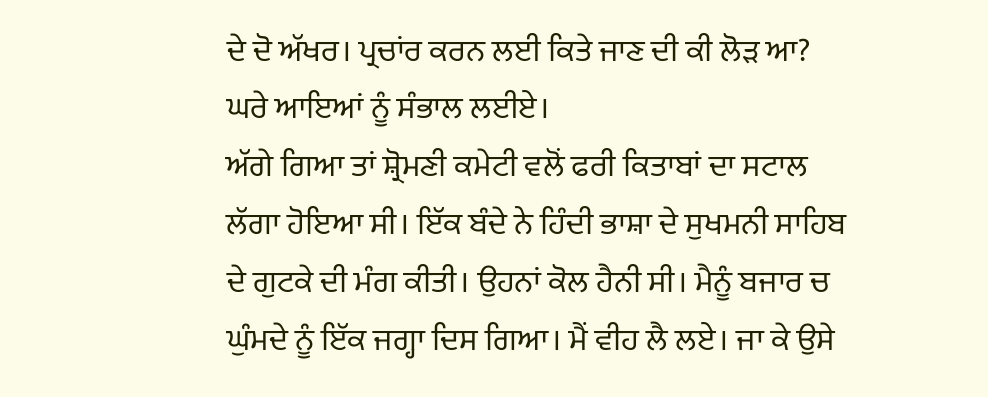ਦੇ ਦੋ ਅੱਖਰ। ਪ੍ਰਚਾਂਰ ਕਰਨ ਲਈ ਕਿਤੇ ਜਾਣ ਦੀ ਕੀ ਲੋੜ ਆ? ਘਰੇ ਆਇਆਂ ਨੂੰ ਸੰਭਾਲ ਲਈਏ।
ਅੱਗੇ ਗਿਆ ਤਾਂ ਸ਼੍ਰੋਮਣੀ ਕਮੇਟੀ ਵਲੋਂ ਫਰੀ ਕਿਤਾਬਾਂ ਦਾ ਸਟਾਲ ਲੱਗਾ ਹੋਇਆ ਸੀ। ਇੱਕ ਬੰਦੇ ਨੇ ਹਿੰਦੀ ਭਾਸ਼ਾ ਦੇ ਸੁਖਮਨੀ ਸਾਹਿਬ ਦੇ ਗੁਟਕੇ ਦੀ ਮੰਗ ਕੀਤੀ। ਉਹਨਾਂ ਕੋਲ ਹੈਨੀ ਸੀ। ਮੈਨੂੰ ਬਜਾਰ ਚ ਘੁੰਮਦੇ ਨੂੰ ਇੱਕ ਜਗ੍ਹਾ ਦਿਸ ਗਿਆ। ਮੈਂ ਵੀਹ ਲੈ ਲਏ। ਜਾ ਕੇ ਉਸੇ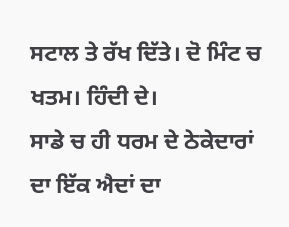ਸਟਾਲ ਤੇ ਰੱਖ ਦਿੱਤੇ। ਦੋ ਮਿੰਟ ਚ ਖਤਮ। ਹਿੰਦੀ ਦੇ।
ਸਾਡੇ ਚ ਹੀ ਧਰਮ ਦੇ ਠੇਕੇਦਾਰਾਂ ਦਾ ਇੱਕ ਐਦਾਂ ਦਾ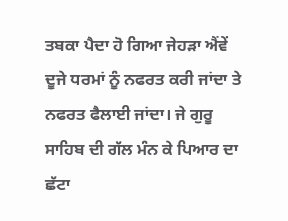ਤਬਕਾ ਪੈਦਾ ਹੋ ਗਿਆ ਜੇਹੜਾ ਐਂਵੇਂ ਦੂਜੇ ਧਰਮਾਂ ਨੂੰ ਨਫਰਤ ਕਰੀ ਜਾਂਦਾ ਤੇ ਨਫਰਤ ਫੈਲਾਈ ਜਾਂਦਾ। ਜੇ ਗੁਰੂ ਸਾਹਿਬ ਦੀ ਗੱਲ ਮੰਨ ਕੇ ਪਿਆਰ ਦਾ ਛੱਟਾ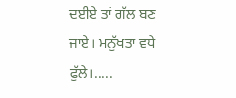ਦਈਏ ਤਾਂ ਗੱਲ ਬਣ ਜਾਏ। ਮਨੁੱਖਤਾ ਵਧੇ ਫੁੱਲੇ।.....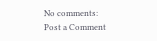No comments:
Post a Comment